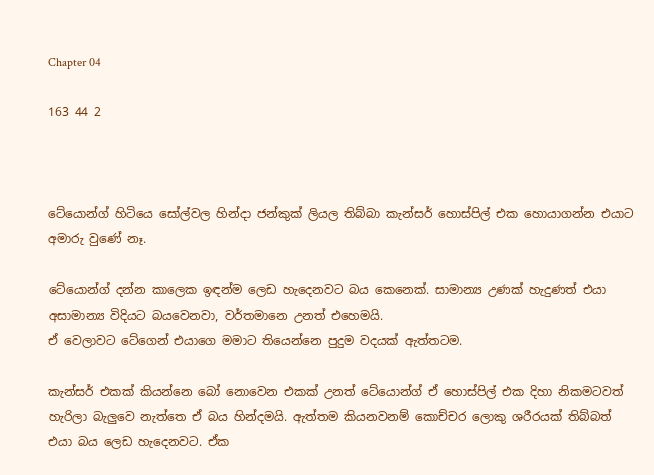Chapter 04

163 44 2



ටේයොන්ග් හිටියෙ සෝල්වල හින්දා ජන්කුක් ලියල තිබ්බා කැන්සර් හොස්පිල් එක හොයාගන්න එයාට අමාරු වුණේ නෑ.

ටේයොන්ග් දන්න කාලෙක ඉඳන්ම ලෙඩ හැදෙනවට බය කෙනෙක්. සාමාන්‍ය උණක් හැදුණත් එයා අසාමාන්‍ය විදියට බයවෙනවා, වර්තමානෙ උනත් එහෙමයි.
ඒ වෙලාවට ටේගෙන් එයාගෙ මමාට තියෙන්නෙ පුදුම වදයක් ඇත්තටම.

කැන්සර් එකක් කියන්නෙ බෝ නොවෙන එකක් උනත් ටේයොන්ග් ඒ හොස්පිල් එක දිහා නිකමටවත් හැරිලා බැලුවෙ නැත්තෙ ඒ බය හින්දමයි. ඇත්තම කියනවනම් කොච්චර ලොකු ශරීරයක් තිබ්බත් එයා බය ලෙඩ හැදෙනවට. ඒක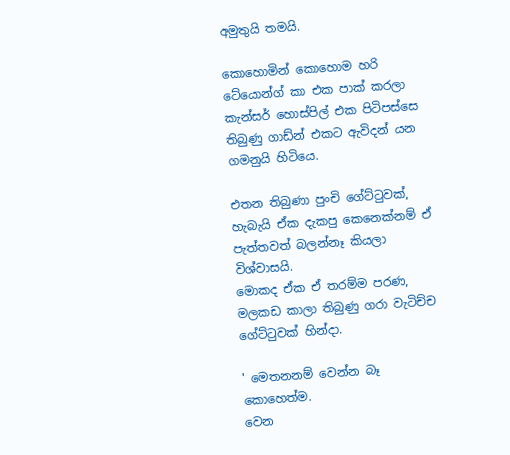අමුතුයි තමයි.

කොහොමින් කොහොම හරි ටේයොන්ග් කා එක පාක් කරලා කැන්සර් හොස්පිල් එක පිටිපස්සෙ තිබුණු ගාඩ්න් එකට ඇවිදන් යන ගමනුයි හිටියෙ.

එතන තිබුණා පුංචි ගේට්ටුවක්, හැබැයි ඒක දැකපු කෙනෙක්නම් ඒ පැත්තවත් බලන්නෑ කියලා විශ්වාසයි.
මොකද ඒක ඒ තරම්ම පරණ, මලකඩ කාලා තිබුණු ගරා වැටිච්ච ගේට්ටුවක් හින්දා.

' මෙතනනම් වෙන්න බෑ කොහෙත්ම.
වෙන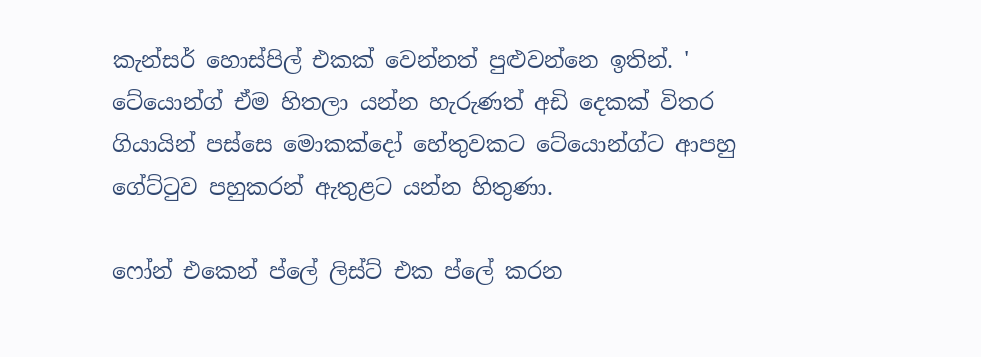කැන්සර් හොස්පිල් එකක් වෙන්නත් පුළුවන්නෙ ඉතින්. '
ටේයොන්ග් ඒම හිතලා යන්න හැරුණත් අඩි දෙකක් විතර ගියායින් පස්සෙ මොකක්දෝ හේතුවකට ටේයොන්ග්ට ආපහු ගේට්ටුව පහුකරන් ඇතුළට යන්න හිතුණා.

ෆෝන් එකෙන් ප්ලේ ලිස්ට් එක ප්ලේ කරන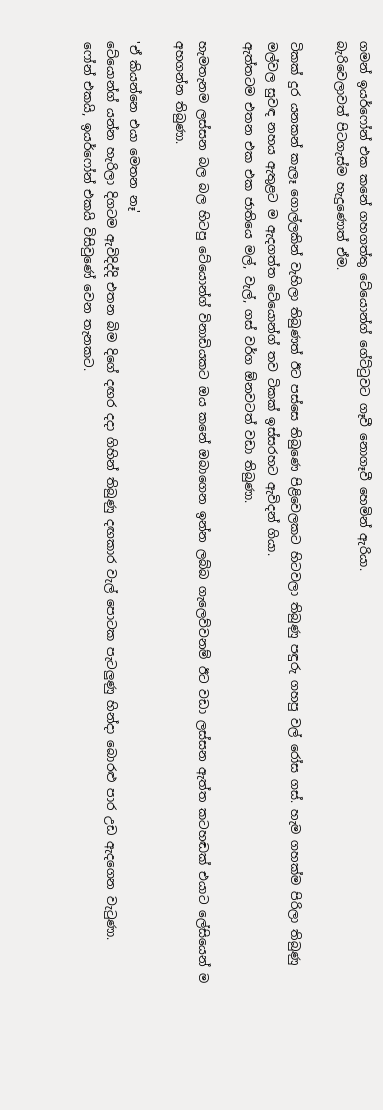ගමන් ඉයර්ෆෝන් එක කනේ ගහගත්තු ටේයොන්ග් ගේට්ටුවට ගෑවී නොගෑවී හෙමින් ඇරියා.
බැරිවෙලාවත් පිටගැස්ම හැදුණොත් ඒම.

ටිකක් දුර යනකන් කැලෑ ගොල්ලකින් වැහිලා තිබුණත් ඊට පස්සෙ තිබුණෙ පිළිවෙලකට හිටවලා තිබුණු පඳුරු ගහපු වල්‍ රෝස ගස්. හැම ගහක්ම පිරිලා තිබුණු මල්වල සුවඳ නහය ඇතුළට ම ඇදගත්ත ටේයොන්ග් තව ටිකක් ඉස්සරහට ඇවිදන් ගියා.
ඇත්තටම එතන එක එක ජාතියෙ මල්, වැල්, ගස් වර්ග ඕනවටත් වඩා තිබුණා.

හැමතැනම ලස්සන බල බල හිටපු ටේයොන්ග් විනාඩියකට ඔය කනේ ඔබාගෙන ඉන්න ලබ්බ ගැලෙව්වනම් ඊට වඩා ලස්සන ඇත්ත කටහඬක් එයාට ලේසියෙන් ම අහගන්න තිබුණා.

'ඒ කියන්නෙ එයා මෙතන නෑ'
ටේයොන්ග් යන්න හැරිලා දිගටම ඇවිදිද්දි එතන බිම දිගේ දඟර දදා ගිහින් තිබුණු දඟකාර වැල් පොටක පැටලුණු හින්දා බොරළු පාර උඩ ඇදගෙන වැටුණා.
ෆෝන් එකයි, ඉයර්ෆෝන් එකයි විසිවුණේ වෙන තැනකට.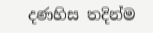දණහිස තදින්ම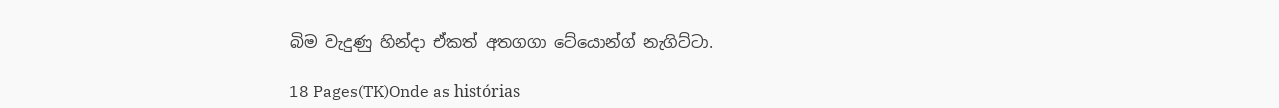බිම වැදුණු හින්දා ඒකත් අතගගා ටේයොන්ග් නැගිට්ටා.

18 Pages(TK)Onde as histórias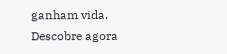ganham vida. Descobre agora